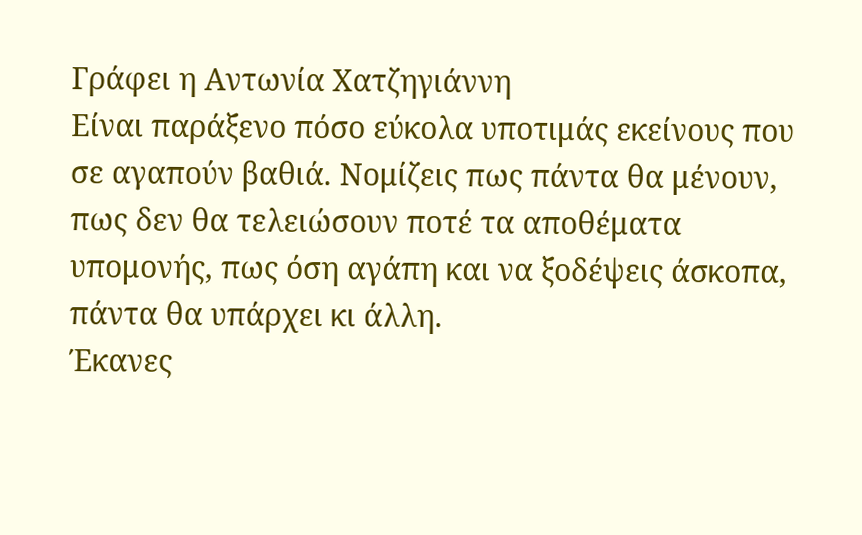Γράφει η Αντωνία Χατζηγιάννη
Είναι παράξενο πόσο εύκολα υποτιμάς εκείνους που σε αγαπούν βαθιά. Νομίζεις πως πάντα θα μένουν, πως δεν θα τελειώσουν ποτέ τα αποθέματα υπομονής, πως όση αγάπη και να ξοδέψεις άσκοπα, πάντα θα υπάρχει κι άλλη.
Έκανες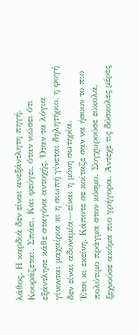λάθος. Η καρδιά δεν είναι ανεξάντλητη πηγή. Κουράζεται. Σπάει. Και φεύγει, όταν νιώσει ότι εξάντλησε κάθε σταγόνα αντοχής. Όταν τα λόγια γίνονται μαχαίρια κι η σιωπή γίνεται δηλητήριο, η φυγή δεν είναι αδυναμία—είναι η μόνη σωτηρία.
Έτσι κι εκείνη. Κάποτε σε κοίταζε σαν να ήσουν το πιο πολύτιμο πράγμα στον κόσμο. Συγχωρούσε εύκολα, ξεχνούσε ακόμα πιο γρήγορα. Άντεχε τις δύσκολες μέρες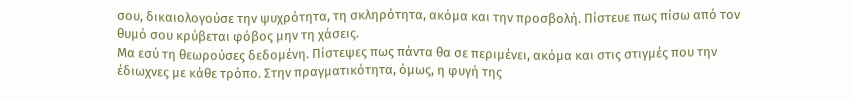σου, δικαιολογούσε την ψυχρότητα, τη σκληρότητα, ακόμα και την προσβολή. Πίστευε πως πίσω από τον θυμό σου κρύβεται φόβος μην τη χάσεις.
Μα εσύ τη θεωρούσες δεδομένη. Πίστεψες πως πάντα θα σε περιμένει, ακόμα και στις στιγμές που την έδιωχνες με κάθε τρόπο. Στην πραγματικότητα, όμως, η φυγή της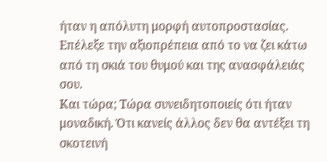ήταν η απόλυτη μορφή αυτοπροστασίας. Επέλεξε την αξιοπρέπεια από το να ζει κάτω από τη σκιά του θυμού και της ανασφάλειάς σου.
Και τώρα; Τώρα συνειδητοποιείς ότι ήταν μοναδική. Ότι κανείς άλλος δεν θα αντέξει τη σκοτεινή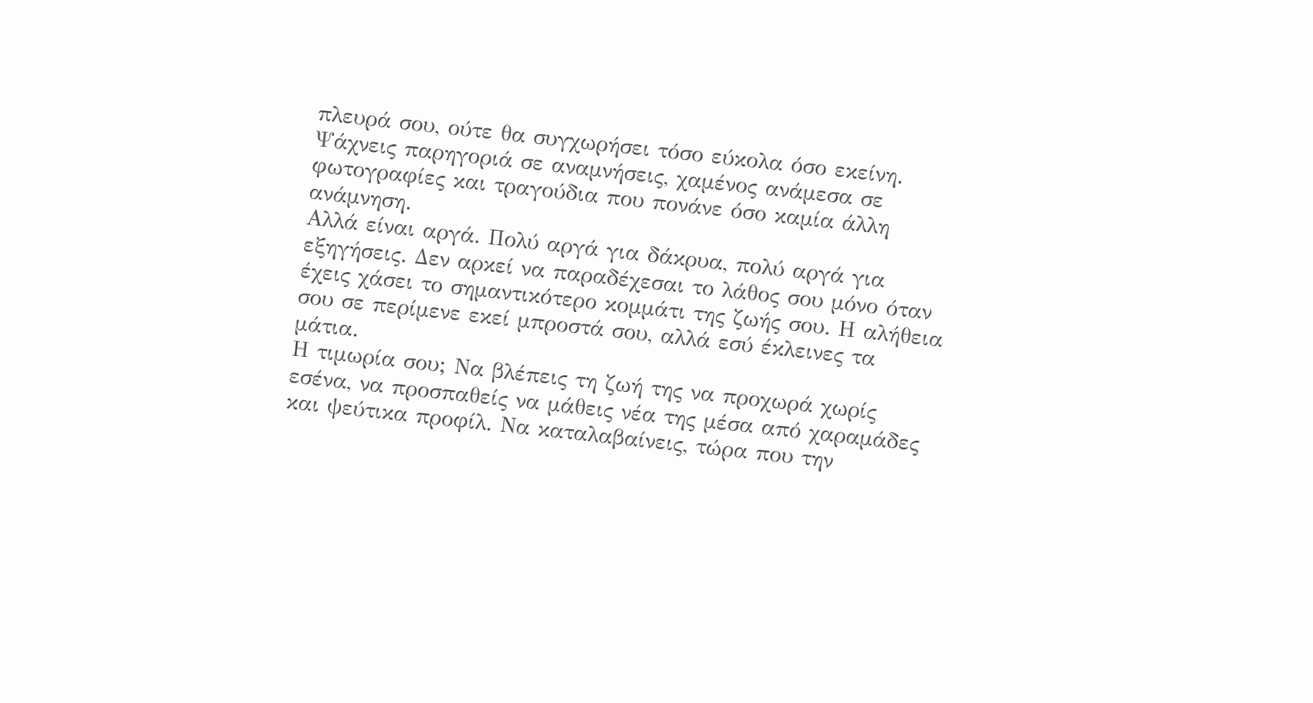πλευρά σου, ούτε θα συγχωρήσει τόσο εύκολα όσο εκείνη. Ψάχνεις παρηγοριά σε αναμνήσεις, χαμένος ανάμεσα σε φωτογραφίες και τραγούδια που πονάνε όσο καμία άλλη ανάμνηση.
Αλλά είναι αργά. Πολύ αργά για δάκρυα, πολύ αργά για εξηγήσεις. Δεν αρκεί να παραδέχεσαι το λάθος σου μόνο όταν έχεις χάσει το σημαντικότερο κομμάτι της ζωής σου. Η αλήθεια σου σε περίμενε εκεί μπροστά σου, αλλά εσύ έκλεινες τα μάτια.
Η τιμωρία σου; Να βλέπεις τη ζωή της να προχωρά χωρίς εσένα, να προσπαθείς να μάθεις νέα της μέσα από χαραμάδες και ψεύτικα προφίλ. Να καταλαβαίνεις, τώρα που την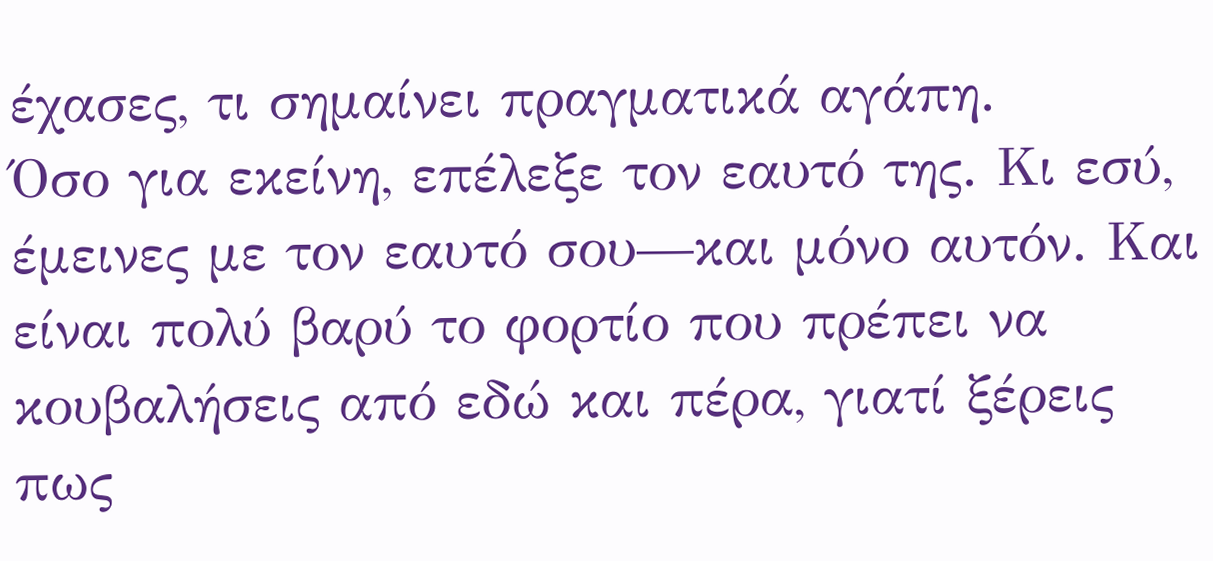έχασες, τι σημαίνει πραγματικά αγάπη.
Όσο για εκείνη, επέλεξε τον εαυτό της. Κι εσύ, έμεινες με τον εαυτό σου—και μόνο αυτόν. Και είναι πολύ βαρύ το φορτίο που πρέπει να κουβαλήσεις από εδώ και πέρα, γιατί ξέρεις πως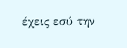έχεις εσύ την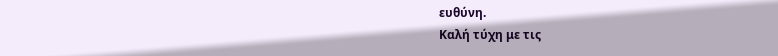ευθύνη.
Καλή τύχη με τις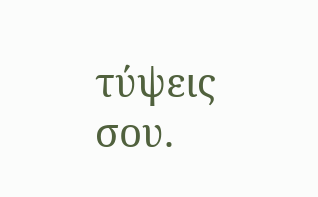τύψεις σου.